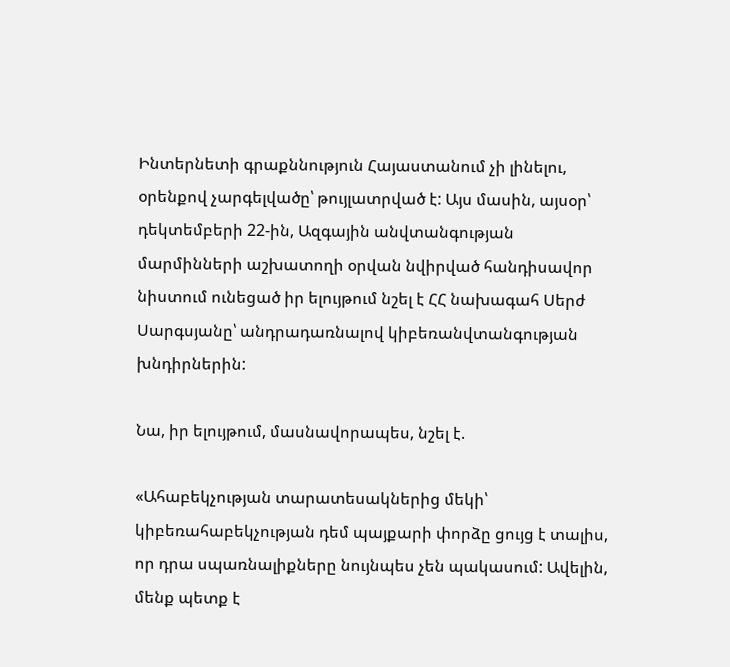Ինտերնետի գրաքննություն Հայաստանում չի լինելու, օրենքով չարգելվածը՝ թույլատրված է: Այս մասին, այսօր՝ դեկտեմբերի 22-ին, Ազգային անվտանգության մարմինների աշխատողի օրվան նվիրված հանդիսավոր նիստում ունեցած իր ելույթում նշել է ՀՀ նախագահ Սերժ Սարգսյանը՝ անդրադառնալով կիբեռանվտանգության խնդիրներին:

Նա, իր ելույթում, մասնավորապես, նշել է.

«Ահաբեկչության տարատեսակներից մեկի՝ կիբեռահաբեկչության դեմ պայքարի փորձը ցույց է տալիս, որ դրա սպառնալիքները նույնպես չեն պակասում: Ավելին, մենք պետք է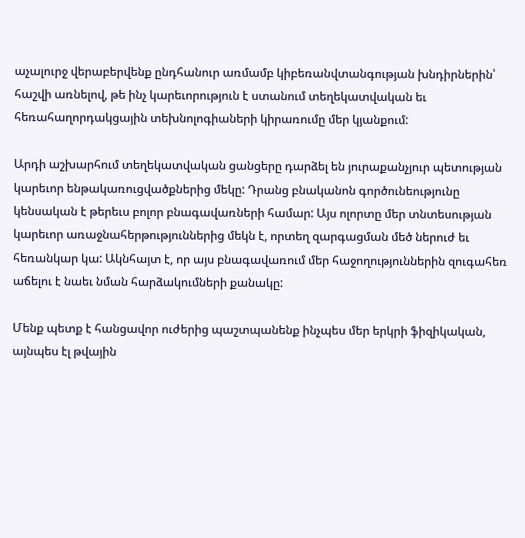աչալուրջ վերաբերվենք ընդհանուր առմամբ կիբեռանվտանգության խնդիրներին՝ հաշվի առնելով, թե ինչ կարեւորություն է ստանում տեղեկատվական եւ հեռահաղորդակցային տեխնոլոգիաների կիրառումը մեր կյանքում:

Արդի աշխարհում տեղեկատվական ցանցերը դարձել են յուրաքանչյուր պետության կարեւոր ենթակառուցվածքներից մեկը: Դրանց բնականոն գործունեությունը կենսական է թերեւս բոլոր բնագավառների համար: Այս ոլորտը մեր տնտեսության կարեւոր առաջնահերթություններից մեկն է, որտեղ զարգացման մեծ ներուժ եւ հեռանկար կա: Ակնհայտ է, որ այս բնագավառում մեր հաջողություններին զուգահեռ աճելու է նաեւ նման հարձակումների քանակը:

Մենք պետք է հանցավոր ուժերից պաշտպանենք ինչպես մեր երկրի ֆիզիկական, այնպես էլ թվային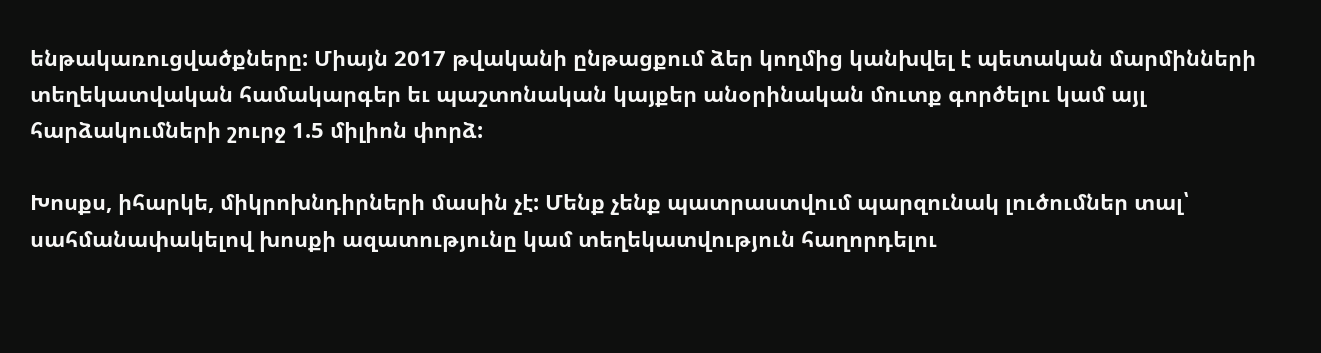ենթակառուցվածքները: Միայն 2017 թվականի ընթացքում ձեր կողմից կանխվել է պետական մարմինների տեղեկատվական համակարգեր եւ պաշտոնական կայքեր անօրինական մուտք գործելու կամ այլ հարձակումների շուրջ 1.5 միլիոն փորձ:

Խոսքս, իհարկե, միկրոխնդիրների մասին չէ: Մենք չենք պատրաստվում պարզունակ լուծումներ տալ՝ սահմանափակելով խոսքի ազատությունը կամ տեղեկատվություն հաղորդելու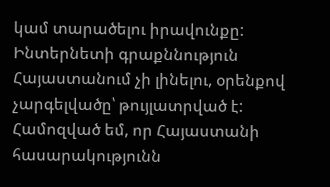կամ տարածելու իրավունքը: Ինտերնետի գրաքննություն Հայաստանում չի լինելու, օրենքով չարգելվածը՝ թույլատրված է: Համոզված եմ, որ Հայաստանի հասարակությունն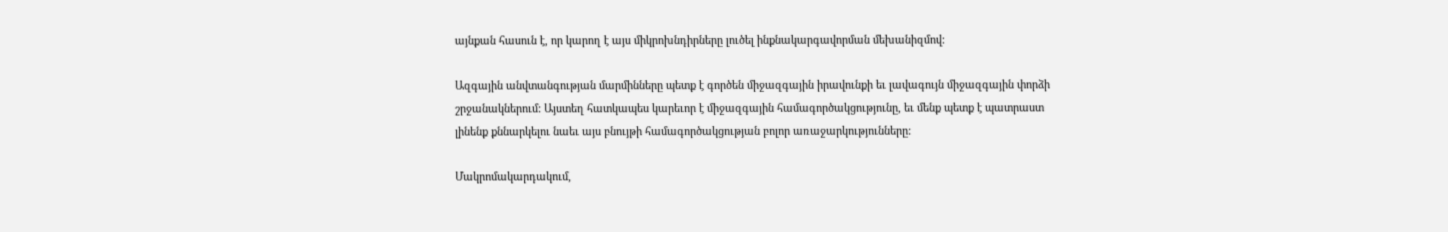այնքան հասուն է, որ կարող է այս միկրոխնդիրները լուծել ինքնակարգավորման մեխանիզմով:

Ազգային անվտանգության մարմինները պետք է գործեն միջազգային իրավունքի եւ լավագույն միջազգային փորձի շրջանակներում: Այստեղ հատկապես կարեւոր է միջազգային համագործակցությունը, եւ մենք պետք է պատրաստ լինենք քննարկելու նաեւ այս բնույթի համագործակցության բոլոր առաջարկությունները:

Մակրոմակարդակում,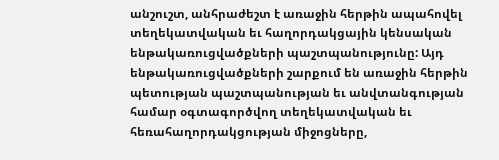անշուշտ, անհրաժեշտ է առաջին հերթին ապահովել տեղեկատվական եւ հաղորդակցային կենսական ենթակառուցվածքների պաշտպանությունը: Այդ ենթակառուցվածքների շարքում են առաջին հերթին պետության պաշտպանության եւ անվտանգության համար օգտագործվող տեղեկատվական եւ հեռահաղորդակցության միջոցները,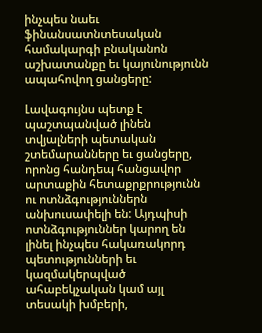ինչպես նաեւ ֆինանսատնտեսական համակարգի բնականոն աշխատանքը եւ կայունությունն ապահովող ցանցերը:

Լավագույնս պետք է պաշտպանված լինեն տվյալների պետական շտեմարանները եւ ցանցերը, որոնց հանդեպ հանցավոր արտաքին հետաքրքրությունն ու ոտնձգություններն անխուսափելի են: Այդպիսի ոտնձգություններ կարող են լինել ինչպես հակառակորդ պետությունների եւ կազմակերպված ահաբեկչական կամ այլ տեսակի խմբերի,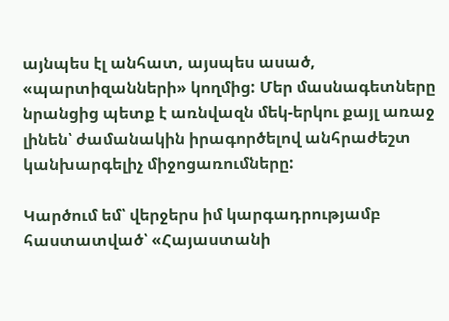այնպես էլ անհատ, այսպես ասած, «պարտիզանների» կողմից: Մեր մասնագետները նրանցից պետք է առնվազն մեկ-երկու քայլ առաջ լինեն՝ ժամանակին իրագործելով անհրաժեշտ կանխարգելիչ միջոցառումները:

Կարծում եմ՝ վերջերս իմ կարգադրությամբ հաստատված՝ «Հայաստանի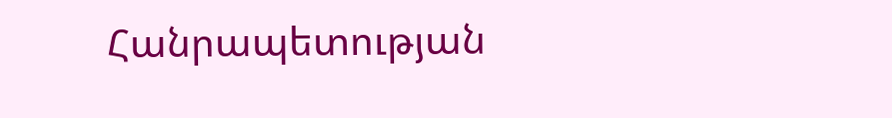Հանրապետության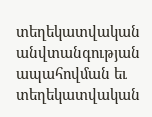տեղեկատվական անվտանգության ապահովման եւ տեղեկատվական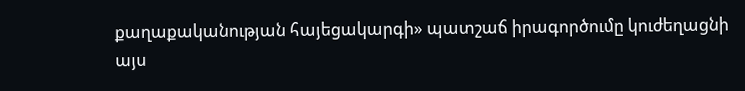քաղաքականության հայեցակարգի» պատշաճ իրագործումը կուժեղացնի այս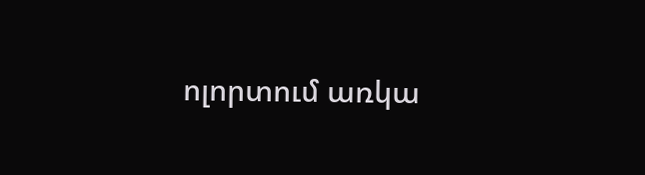ոլորտում առկա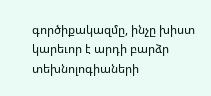գործիքակազմը, ինչը խիստ կարեւոր է արդի բարձր տեխնոլոգիաների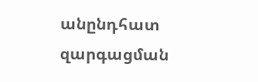անընդհատ զարգացման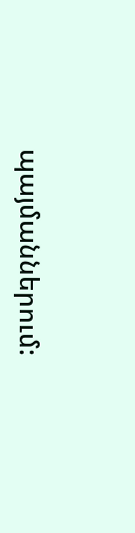պայմաններում: